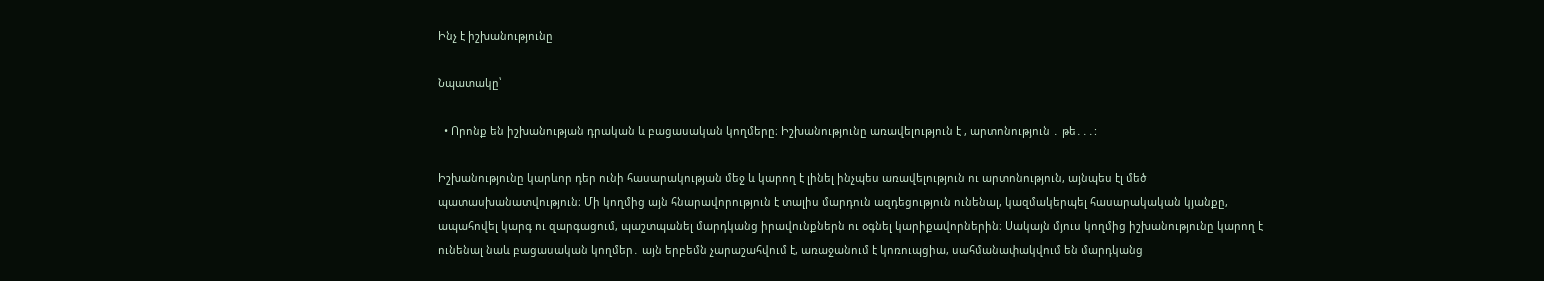Ինչ է իշխանությունը

Նպատակը՝

  • Որոնք են իշխանության դրական և բացասական կողմերը։ Իշխանությունը առավելություն է , արտոնություն ․ թե․․․:

Իշխանությունը կարևոր դեր ունի հասարակության մեջ և կարող է լինել ինչպես առավելություն ու արտոնություն, այնպես էլ մեծ պատասխանատվություն։ Մի կողմից այն հնարավորություն է տալիս մարդուն ազդեցություն ունենալ, կազմակերպել հասարակական կյանքը, ապահովել կարգ ու զարգացում, պաշտպանել մարդկանց իրավունքներն ու օգնել կարիքավորներին։ Սակայն մյուս կողմից իշխանությունը կարող է ունենալ նաև բացասական կողմեր․ այն երբեմն չարաշահվում է, առաջանում է կոռուպցիա, սահմանափակվում են մարդկանց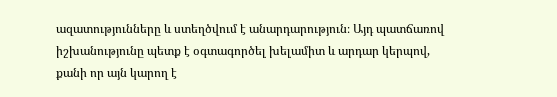ազատությունները և ստեղծվում է անարդարություն։ Այդ պատճառով իշխանությունը պետք է օգտագործել խելամիտ և արդար կերպով, քանի որ այն կարող է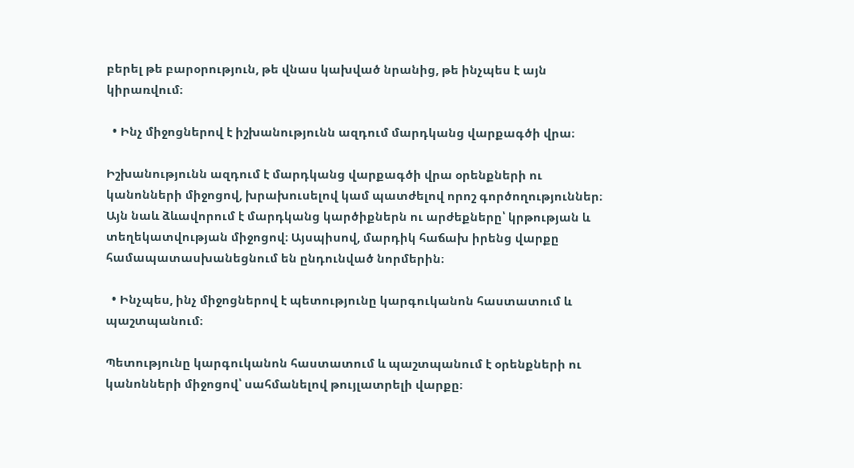բերել թե բարօրություն, թե վնաս կախված նրանից, թե ինչպես է այն կիրառվում։

  • Ինչ միջոցներով է իշխանությունն ազդում մարդկանց վարքագծի վրա։

Իշխանությունն ազդում է մարդկանց վարքագծի վրա օրենքների ու կանոնների միջոցով, խրախուսելով կամ պատժելով որոշ գործողություններ։ Այն նաև ձևավորում է մարդկանց կարծիքներն ու արժեքները՝ կրթության և տեղեկատվության միջոցով։ Այսպիսով, մարդիկ հաճախ իրենց վարքը համապատասխանեցնում են ընդունված նորմերին։

  • Ինչպես, ինչ միջոցներով է պետությունը կարգուկանոն հաստատում և պաշտպանում։

Պետությունը կարգուկանոն հաստատում և պաշտպանում է օրենքների ու կանոնների միջոցով՝ սահմանելով թույլատրելի վարքը։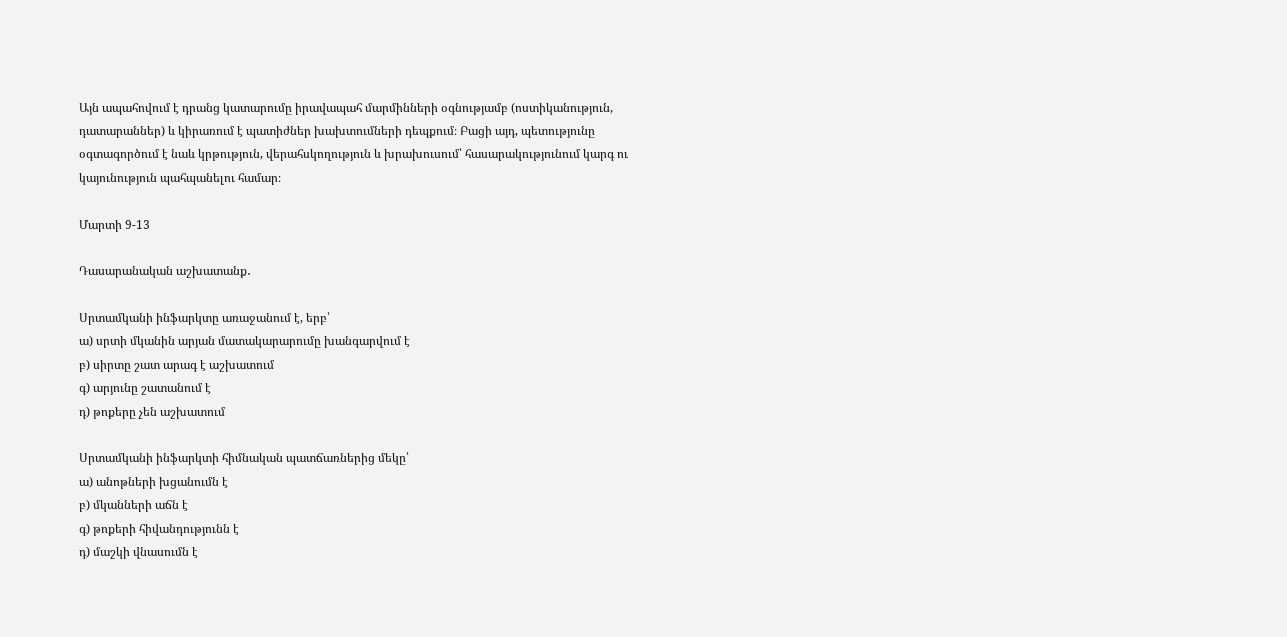Այն ապահովում է դրանց կատարումը իրավապահ մարմինների օգնությամբ (ոստիկանություն, դատարաններ) և կիրառում է պատիժներ խախտումների դեպքում։ Բացի այդ, պետությունը օգտագործում է նաև կրթություն, վերահսկողություն և խրախուսում՝ հասարակությունում կարգ ու կայունություն պահպանելու համար։

Մարտի 9-13

Դասարանական աշխատանք․

Սրտամկանի ինֆարկտը առաջանում է, երբ՝
ա) սրտի մկանին արյան մատակարարումը խանգարվում է
բ) սիրտը շատ արագ է աշխատում
գ) արյունը շատանում է
դ) թոքերը չեն աշխատում

Սրտամկանի ինֆարկտի հիմնական պատճառներից մեկը՝
ա) անոթների խցանումն է
բ) մկանների աճն է
գ) թոքերի հիվանդությունն է
դ) մաշկի վնասումն է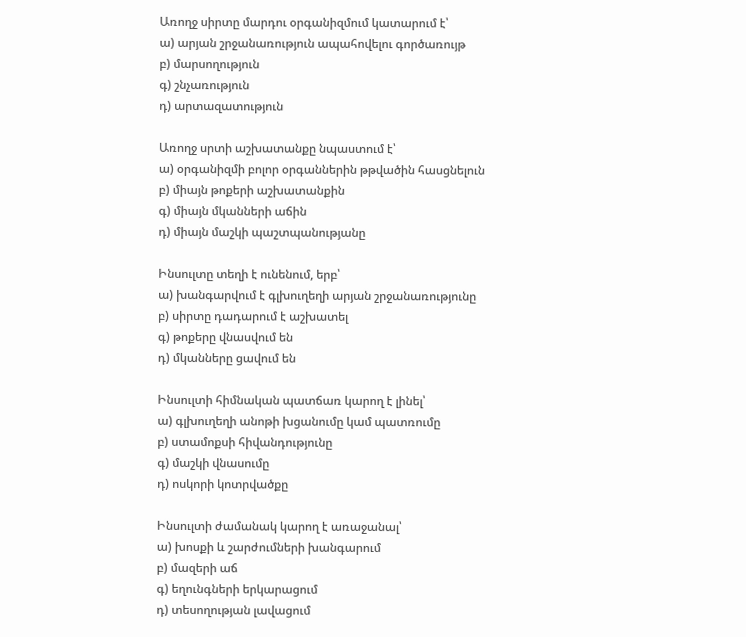Առողջ սիրտը մարդու օրգանիզմում կատարում է՝
ա) արյան շրջանառություն ապահովելու գործառույթ
բ) մարսողություն
գ) շնչառություն
դ) արտազատություն

Առողջ սրտի աշխատանքը նպաստում է՝
ա) օրգանիզմի բոլոր օրգաններին թթվածին հասցնելուն
բ) միայն թոքերի աշխատանքին
գ) միայն մկանների աճին
դ) միայն մաշկի պաշտպանությանը

Ինսուլտը տեղի է ունենում, երբ՝
ա) խանգարվում է գլխուղեղի արյան շրջանառությունը
բ) սիրտը դադարում է աշխատել
գ) թոքերը վնասվում են
դ) մկանները ցավում են

Ինսուլտի հիմնական պատճառ կարող է լինել՝
ա) գլխուղեղի անոթի խցանումը կամ պատռումը
բ) ստամոքսի հիվանդությունը
գ) մաշկի վնասումը
դ) ոսկորի կոտրվածքը

Ինսուլտի ժամանակ կարող է առաջանալ՝
ա) խոսքի և շարժումների խանգարում
բ) մազերի աճ
գ) եղունգների երկարացում
դ) տեսողության լավացում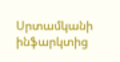Սրտամկանի ինֆարկտից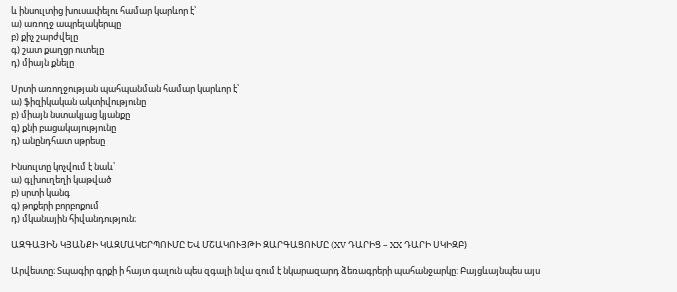և ինսուլտից խուսափելու համար կարևոր է՝
ա) առողջ ապրելակերպը
բ) քիչ շարժվելը
գ) շատ քաղցր ուտելը
դ) միայն քնելը

Սրտի առողջության պահպանման համար կարևոր է՝
ա) ֆիզիկական ակտիվությունը
բ) միայն նստակյաց կյանքը
գ) քնի բացակայությունը
դ) անընդհատ սթրեսը

Ինսուլտը կոչվում է նաև՝
ա) գլխուղեղի կաթված
բ) սրտի կանգ
գ) թոքերի բորբոքում
դ) մկանային հիվանդություն։

ԱԶԳԱՅԻՆ ԿՅԱՆՔԻ ԿԱԶՄԱԿԵՐՊՈՒՄԸ ԵՎ ՄՇԱԿՈՒՅԹԻ ԶԱՐԳԱՑՈՒՄԸ (XV ԴԱՐԻՑ – XX ԴԱՐԻ ՍԿԻԶԲ)

Արվեստը։ Տպագիր գրքի ի հայտ գալուն պես զգալի նվա զում է նկարազարդ ձեռագրերի պահանջարկը: Բայցևայնպես այս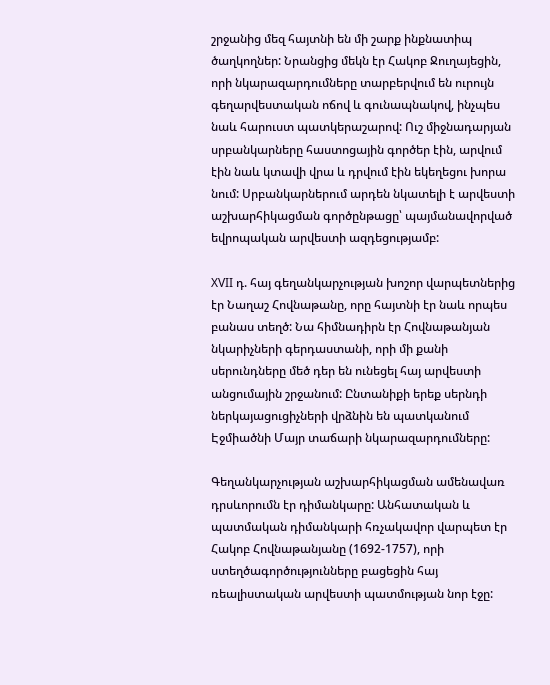շրջանից մեզ հայտնի են մի շարք ինքնատիպ ծաղկողներ: Նրանցից մեկն էր Հակոբ Ջուղայեցին, որի նկարազարդումները տարբերվում են ուրույն գեղարվեստական ոճով և գունապնակով, ինչպես նաև հարուստ պատկերաշարով: Ուշ միջնադարյան սրբանկարները հաստոցային գործեր էին, արվում էին նաև կտավի վրա և դրվում էին եկեղեցու խորա նում: Սրբանկարներում արդեն նկատելի է արվեստի աշխարհիկացման գործընթացը՝ պայմանավորված եվրոպական արվեստի ազդեցությամբ:

XVII դ. հայ գեղանկարչության խոշոր վարպետներից էր Նաղաշ Հովնաթանը, որը հայտնի էր նաև որպես բանաս տեղծ: Նա հիմնադիրն էր Հովնաթանյան նկարիչների գերդաստանի, որի մի քանի սերունդները մեծ դեր են ունեցել հայ արվեստի անցումային շրջանում: Ընտանիքի երեք սերնդի ներկայացուցիչների վրձնին են պատկանում Էջմիածնի Մայր տաճարի նկարազարդումները:

Գեղանկարչության աշխարհիկացման ամենավառ դրսևորումն էր դիմանկարը: Անհատական և պատմական դիմանկարի հռչակավոր վարպետ էր Հակոբ Հովնաթանյանը (1692-1757), որի ստեղծագործությունները բացեցին հայ ռեալիստական արվեստի պատմության նոր էջը: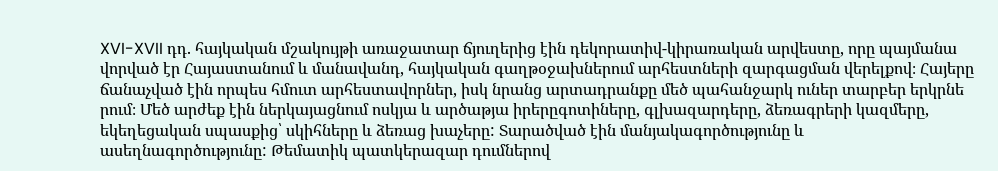XVI-XVII դդ. հայկական մշակույթի առաջատար ճյուղերից էին դեկորատիվ-կիրառական արվեստը, որը պայմանա վորված էր Հայաստանում և մանավանդ, հայկական գաղթօջախներում արհեստների զարգացման վերելքով։ Հայերը ճանաչված էին որպես հմուտ արհեստավորներ, իսկ նրանց արտադրանքը մեծ պահանջարկ ուներ տարբեր երկրնե րում։ Մեծ արժեք էին ներկայացնում ոսկյա և արծաթյա իրերըգոտիները, գլխազարդերը, ձեռագրերի կազմերը, եկեղեցական սպասքից՝ սկիհները և ձեռաց խաչերը: Տարածված էին մանյակագործությունը և ասեղնագործությունը: Թեմատիկ պատկերազար դումներով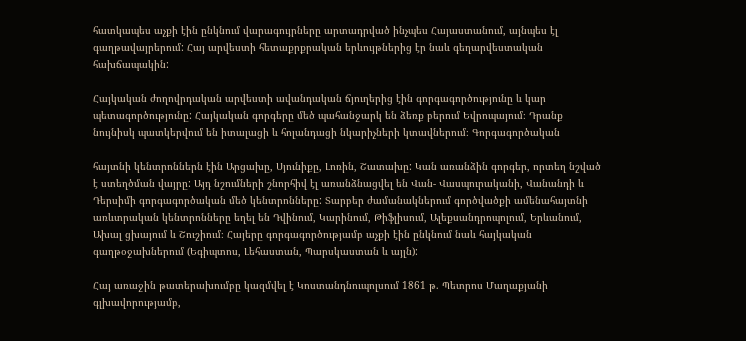հատկապես աչքի էին ընկնում վարագույրները արտադրված ինչպես Հայաստանում, այնպես էլ գաղթավայրերում: Հայ արվեստի հետաքրքրական երևույթներից էր նաև գեղարվեստական հախճապակին:

Հայկական ժողովրդական արվեստի ավանդական ճյուղերից էին գորգագործությունը և կար պետագործությունը: Հայկական գորգերը մեծ պահանջարկ են ձեռք բերում Եվրոպայում։ Դրանք նույնիսկ պատկերվում են իտալացի և հոլանդացի նկարիչների կտավներում։ Գորգագործական

հայտնի կենտրոններն էին Արցախը, Սյունիքը, Լոռին, Շատախը: Կան առանձին գորգեր, որտեղ նշված է ստեղծման վայրը: Այդ նշումների շնորհիվ էլ առանձնացվել են Վան- Վասպուրականի, Վանանդի և Դերսիմի գորգագործական մեծ կենտրոնները: Տարբեր ժամանակներում գործվածքի ամենահայտնի առևտրական կենտրոնները եղել են Դվինում, Կարինում, Թիֆլիսում, Ալեքսանդրոպոլում, Երևանում, Ախալ ցխայում և Շուշիում։ Հայերը գորգագործությամբ աչքի էին ընկնում նաև հայկական գաղթօջախներում (Եգիպտոս, Լեհաստան, Պարսկաստան և այլն):

Հայ առաջին թատերախումբը կազմվել է Կոստանդնուպոլսում 1861 թ. Պետրոս Մաղաքյանի գլխավորությամբ,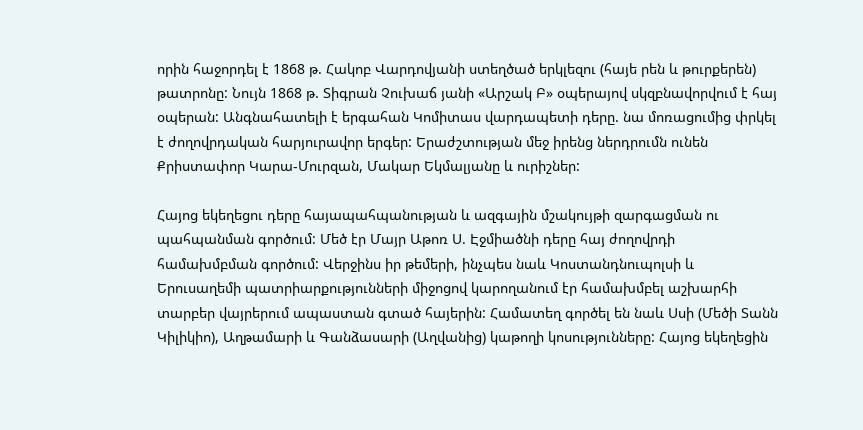որին հաջորդել է 1868 թ. Հակոբ Վարդովյանի ստեղծած երկլեզու (հայե րեն և թուրքերեն) թատրոնը: Նույն 1868 թ. Տիգրան Չուխաճ յանի «Արշակ Բ» օպերայով սկզբնավորվում է հայ օպերան: Անգնահատելի է երգահան Կոմիտաս վարդապետի դերը. նա մոռացումից փրկել է ժողովրդական հարյուրավոր երգեր: Երաժշտության մեջ իրենց ներդրումն ունեն Քրիստափոր Կարա-Մուրզան, Մակար Եկմալյանը և ուրիշներ:

Հայոց եկեղեցու դերը հայապահպանության և ազգային մշակույթի զարգացման ու պահպանման գործում: Մեծ էր Մայր Աթոռ Ս. Էջմիածնի դերը հայ ժողովրդի համախմբման գործում: Վերջինս իր թեմերի, ինչպես նաև Կոստանդնուպոլսի և Երուսաղեմի պատրիարքությունների միջոցով կարողանում էր համախմբել աշխարհի տարբեր վայրերում ապաստան գտած հայերին: Համատեղ գործել են նաև Սսի (Մեծի Տանն Կիլիկիո), Աղթամարի և Գանձասարի (Աղվանից) կաթողի կոսությունները: Հայոց եկեղեցին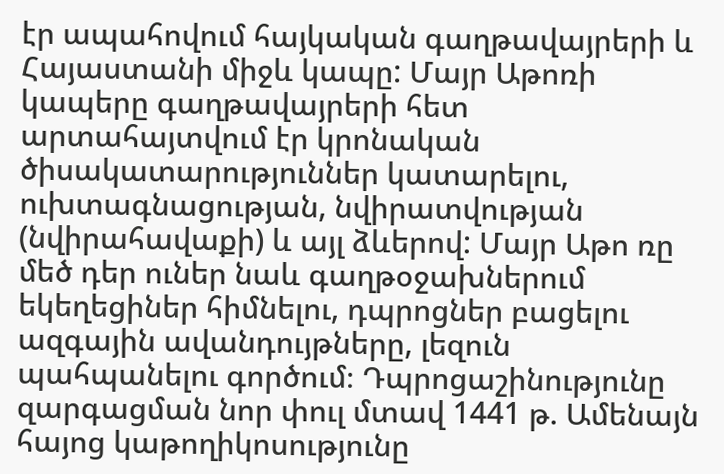էր ապահովում հայկական գաղթավայրերի և Հայաստանի միջև կապը: Մայր Աթոռի կապերը գաղթավայրերի հետ արտահայտվում էր կրոնական ծիսակատարություններ կատարելու, ուխտագնացության, նվիրատվության (նվիրահավաքի) և այլ ձևերով: Մայր Աթո ռը մեծ դեր ուներ նաև գաղթօջախներում եկեղեցիներ հիմնելու, դպրոցներ բացելու ազգային ավանդույթները, լեզուն պահպանելու գործում։ Դպրոցաշինությունը զարգացման նոր փուլ մտավ 1441 թ. Ամենայն հայոց կաթողիկոսությունը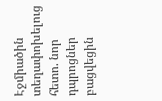Էջմիածին տեղափոխելուց հետո. նոր դպրոցներ բացվեցին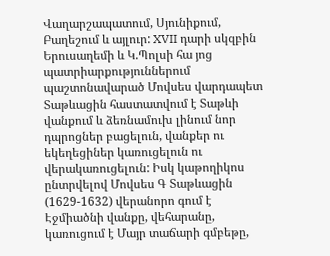Վաղարշապատում, Սյունիքում, Բաղեշում և այլուր: XVII դարի սկզբին Երուսաղեմի և Կ.Պոլսի հա յոց պատրիարքություններում պաշտոնավարած Մովսես վարդապետ Տաթևացին հաստատվում է Տաթևի վանքում և ձեռնամուխ լինում նոր դպրոցներ բացելուն, վանքեր ու եկեղեցիներ կառուցելուն ու վերակառուցելուն: Իսկ կաթողիկոս ընտրվելով Մովսես Գ Տաթևացին (1629-1632) վերանորո գում է Էջմիածնի վանքը, վեհարանը, կառուցում է Մայր տաճարի գմբեթը,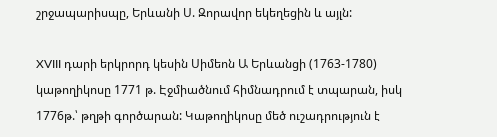շրջապարիսպը, Երևանի Ս. Զորավոր եկեղեցին և այլն:

XVIII դարի երկրորդ կեսին Սիմեոն Ա Երևանցի (1763-1780) կաթողիկոսը 1771 թ. Էջմիածնում հիմնադրում է տպարան, իսկ 1776թ.՝ թղթի գործարան: Կաթողիկոսը մեծ ուշադրություն է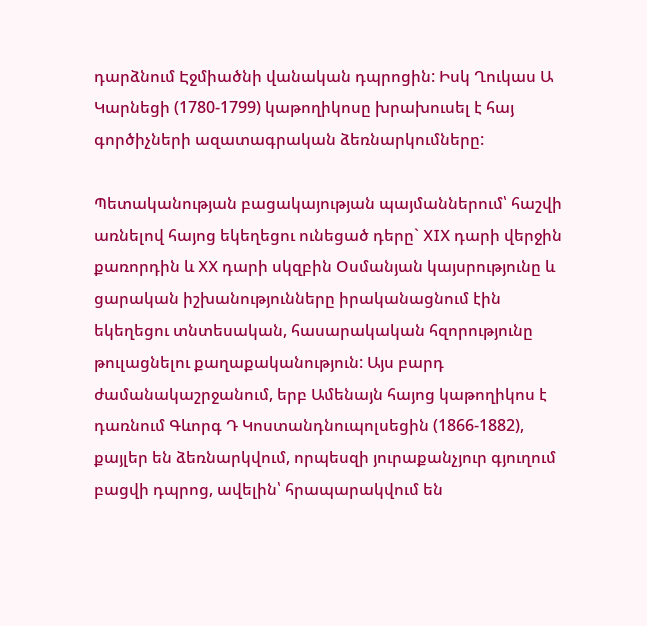դարձնում Էջմիածնի վանական դպրոցին: Իսկ Ղուկաս Ա Կարնեցի (1780-1799) կաթողիկոսը խրախուսել է հայ գործիչների ազատագրական ձեռնարկումները:

Պետականության բացակայության պայմաններում՝ հաշվի առնելով հայոց եկեղեցու ունեցած դերը` XIX դարի վերջին քառորդին և XX դարի սկզբին Օսմանյան կայսրությունը և ցարական իշխանությունները իրականացնում էին եկեղեցու տնտեսական, հասարակական հզորությունը թուլացնելու քաղաքականություն: Այս բարդ ժամանակաշրջանում, երբ Ամենայն հայոց կաթողիկոս է դառնում Գևորգ Դ Կոստանդնուպոլսեցին (1866-1882), քայլեր են ձեռնարկվում, որպեսզի յուրաքանչյուր գյուղում բացվի դպրոց, ավելին՝ հրապարակվում են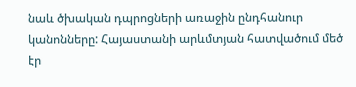նաև ծխական դպրոցների առաջին ընդհանուր կանոնները: Հայաստանի արևմտյան հատվածում մեծ էր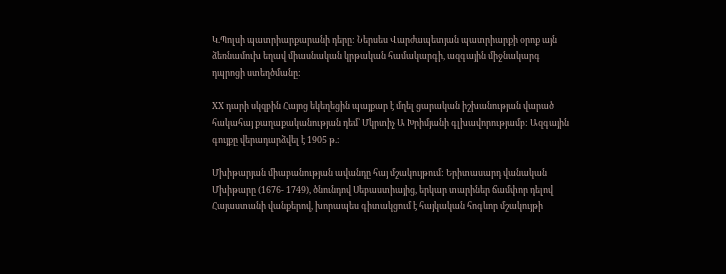Կ.Պոլսի պատրիարքարանի դերը: Ներսես Վարժապետյան պատրիարքի օրոք այն ձեռնամուխ եղավ միասնական կրթական համակարգի, ազգային միջնակարգ դպրոցի ստեղծմանը:

XX դարի սկզբին Հայոց եկեղեցին պայքար է մղել ցարական իշխանության վարած հակահայ քաղաքականության դեմ՝ Մկրտիչ Ա Խրիմյանի գլխավորությամբ: Ազգային գույքը վերադարձվել է 1905 թ.։

Մխիթարյան միաբանության ավանդը հայ մշակույթում: Երիտասարդ վանական Մխիթարը (1676- 1749), ծնունդով Սեբաստիայից, երկար տարիներ ճամփոր դելով Հայաստանի վանքերով, խորապես գիտակցում է հայկական հոգևոր մշակույթի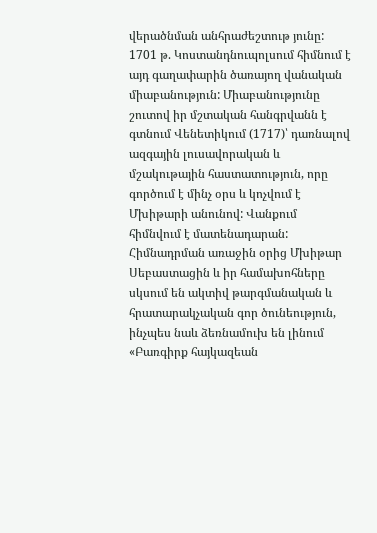վերածնման անհրաժեշտութ յունը: 1701 թ. Կոստանդնուպոլսում հիմնում է այդ գաղափարին ծառայող վանական միաբանություն: Միաբանությունը շուտով իր մշտական հանգրվանն է գտնում Վենետիկում (1717)՝ դառնալով ազգային լուսավորական և մշակութային հաստատություն, որը գործում է մինչ օրս և կոչվում է Մխիթարի անունով: Վանքում հիմնվում է մատենադարան: Հիմնադրման առաջին օրից Մխիթար Սեբաստացին և իր համախոհները սկսում են ակտիվ թարգմանական և հրատարակչական գոր ծունեություն, ինչպես նաև ձեռնամուխ են լինում «Բառգիրք հայկազեան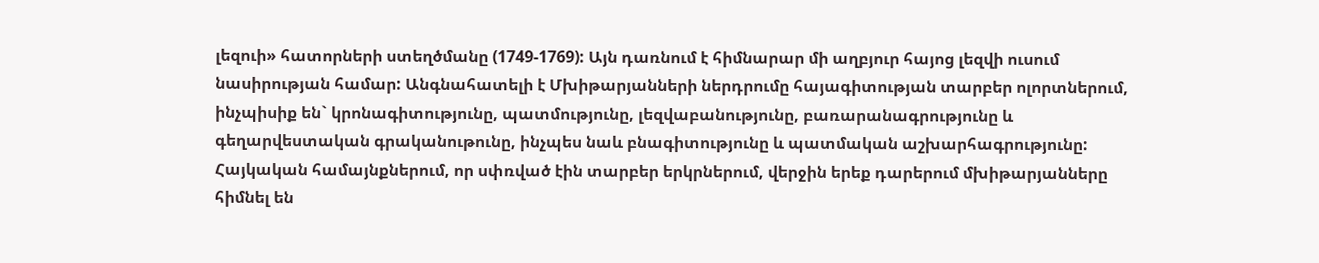լեզուի» հատորների ստեղծմանը (1749-1769): Այն դառնում է հիմնարար մի աղբյուր հայոց լեզվի ուսում նասիրության համար: Անգնահատելի է Մխիթարյանների ներդրումը հայագիտության տարբեր ոլորտներում, ինչպիսիք են` կրոնագիտությունը, պատմությունը, լեզվաբանությունը, բառարանագրությունը և գեղարվեստական գրականութունը, ինչպես նաև բնագիտությունը և պատմական աշխարհագրությունը: Հայկական համայնքներում, որ սփռված էին տարբեր երկրներում, վերջին երեք դարերում մխիթարյանները հիմնել են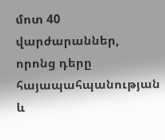մոտ 40 վարժարաններ, որոնց դերը հայապահպանության և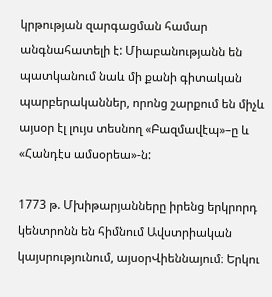կրթության զարգացման համար անգնահատելի է: Միաբանությանն են պատկանում նաև մի քանի գիտական պարբերականներ, որոնց շարքում են միչև այսօր էլ լույս տեսնող «Բազմավէպ»–ը և «Հանդէս ամսօրեա»-ն:

1773 թ. Մխիթարյանները իրենց երկրորդ կենտրոնն են հիմնում Ավստրիական կայսրությունում, այսօրՎիեննայում։ Երկու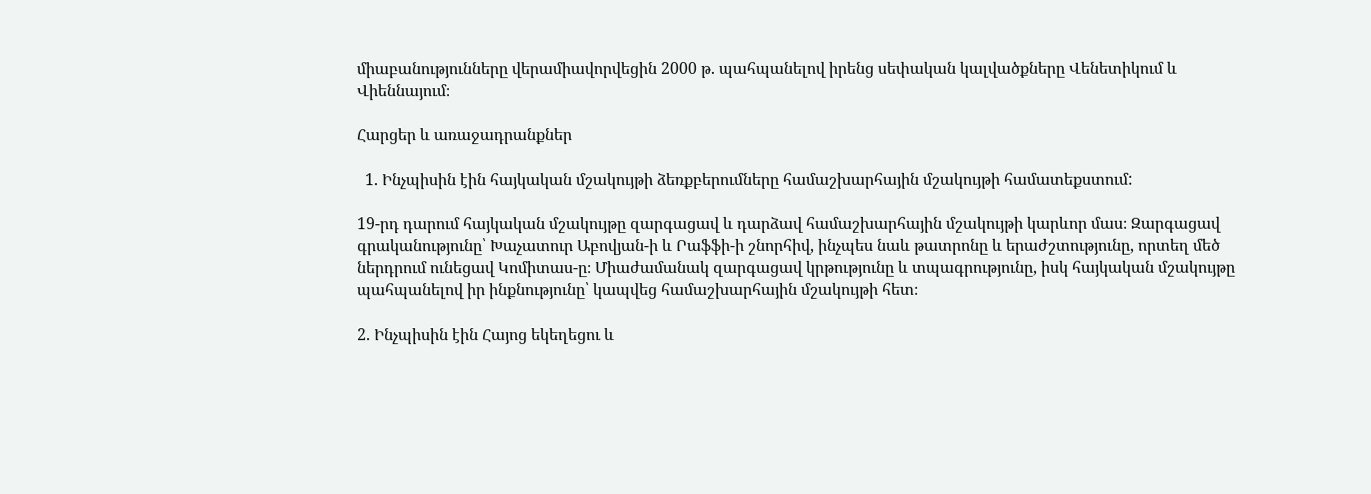միաբանությունները վերամիավորվեցին 2000 թ. պահպանելով իրենց սեփական կալվածքները Վենետիկում և Վիեննայում։

Հարցեր և առաջադրանքներ

  1. Ինչպիսին էին հայկական մշակույթի ձեռքբերումները համաշխարհային մշակույթի համատեքստում:

19-րդ դարում հայկական մշակույթը զարգացավ և դարձավ համաշխարհային մշակույթի կարևոր մաս։ Զարգացավ գրականությունը՝ Խաչատուր Աբովյան-ի և Րաֆֆի-ի շնորհիվ, ինչպես նաև թատրոնը և երաժշտությունը, որտեղ մեծ ներդրում ունեցավ Կոմիտաս-ը։ Միաժամանակ զարգացավ կրթությունը և տպագրությունը, իսկ հայկական մշակույթը պահպանելով իր ինքնությունը՝ կապվեց համաշխարհային մշակույթի հետ։

2. Ինչպիսին էին Հայոց եկեղեցու և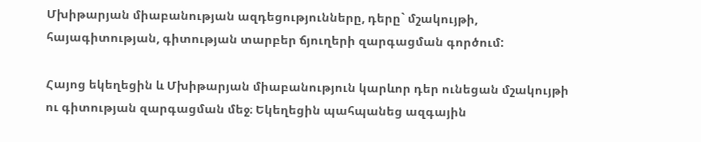Մխիթարյան միաբանության ազդեցությունները, դերը` մշակույթի, հայագիտության, գիտության տարբեր ճյուղերի զարգացման գործում:

Հայոց եկեղեցին և Մխիթարյան միաբանություն կարևոր դեր ունեցան մշակույթի ու գիտության զարգացման մեջ։ Եկեղեցին պահպանեց ազգային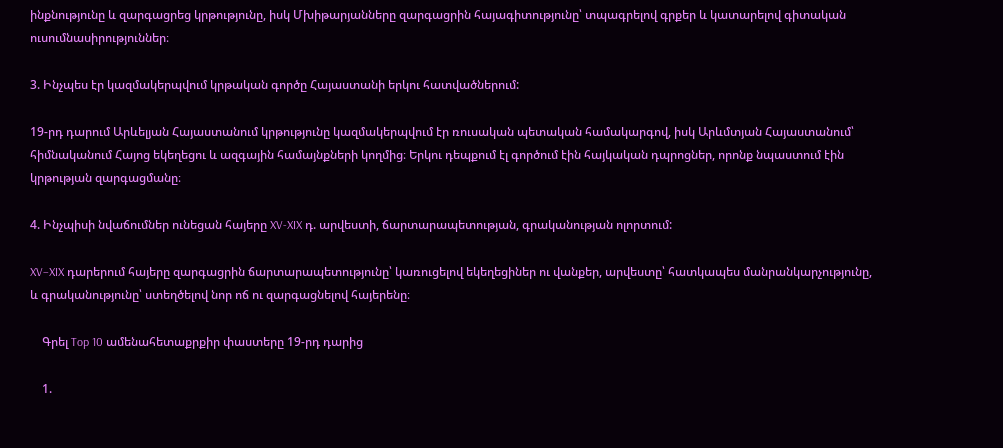ինքնությունը և զարգացրեց կրթությունը, իսկ Մխիթարյանները զարգացրին հայագիտությունը՝ տպագրելով գրքեր և կատարելով գիտական ուսումնասիրություններ։

3. Ինչպես էր կազմակերպվում կրթական գործը Հայաստանի երկու հատվածներում:

19-րդ դարում Արևելյան Հայաստանում կրթությունը կազմակերպվում էր ռուսական պետական համակարգով, իսկ Արևմտյան Հայաստանում՝ հիմնականում Հայոց եկեղեցու և ազգային համայնքների կողմից։ Երկու դեպքում էլ գործում էին հայկական դպրոցներ, որոնք նպաստում էին կրթության զարգացմանը։

4. Ինչպիսի նվաճումներ ունեցան հայերը XV-XIX դ. արվեստի, ճարտարապետության, գրականության ոլորտում:

XV–XIX դարերում հայերը զարգացրին ճարտարապետությունը՝ կառուցելով եկեղեցիներ ու վանքեր, արվեստը՝ հատկապես մանրանկարչությունը, և գրականությունը՝ ստեղծելով նոր ոճ ու զարգացնելով հայերենը։

    Գրել Top 10 ամենահետաքրքիր փաստերը 19-րդ դարից

    1.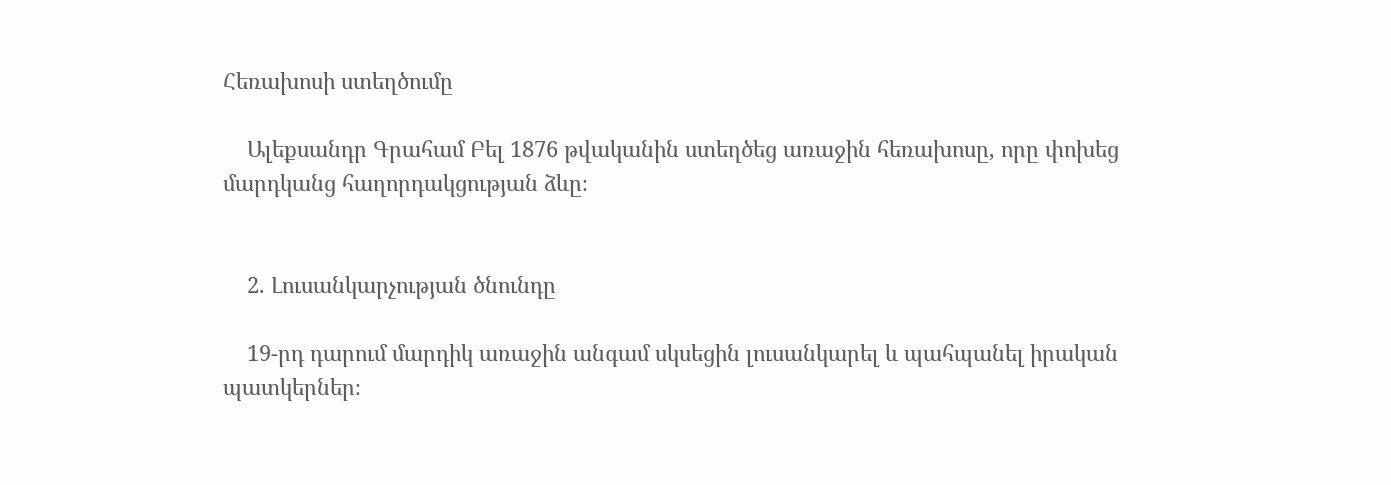Հեռախոսի ստեղծումը

    Ալեքսանդր Գրահամ Բել 1876 թվականին ստեղծեց առաջին հեռախոսը, որը փոխեց մարդկանց հաղորդակցության ձևը։


    2. Լուսանկարչության ծնունդը

    19-րդ դարում մարդիկ առաջին անգամ սկսեցին լուսանկարել և պահպանել իրական պատկերներ։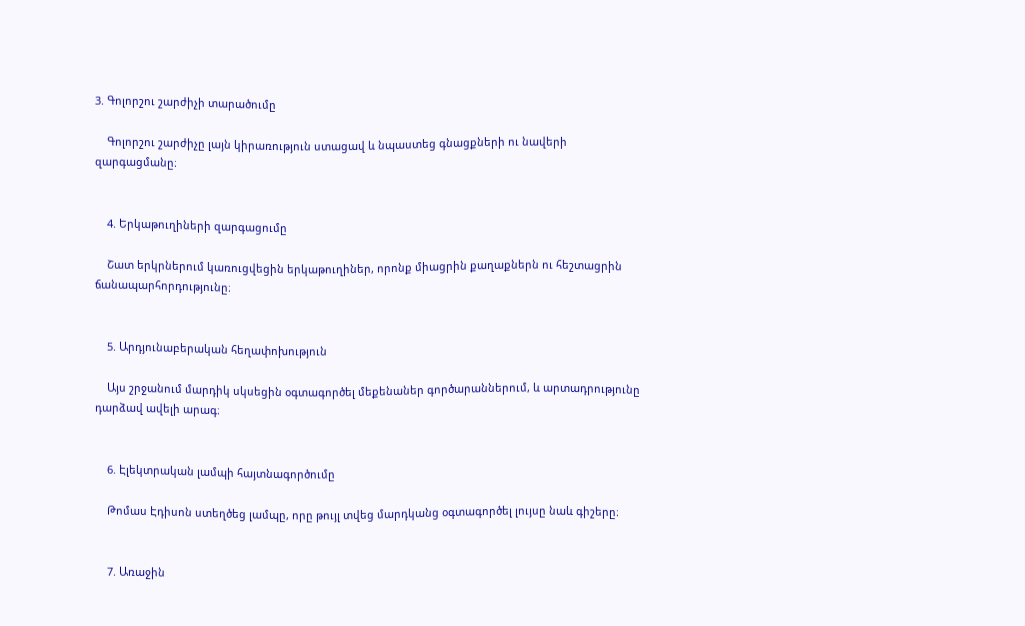3. Գոլորշու շարժիչի տարածումը

    Գոլորշու շարժիչը լայն կիրառություն ստացավ և նպաստեց գնացքների ու նավերի զարգացմանը։


    4. Երկաթուղիների զարգացումը

    Շատ երկրներում կառուցվեցին երկաթուղիներ, որոնք միացրին քաղաքներն ու հեշտացրին ճանապարհորդությունը։


    5. Արդյունաբերական հեղափոխություն

    Այս շրջանում մարդիկ սկսեցին օգտագործել մեքենաներ գործարաններում, և արտադրությունը դարձավ ավելի արագ։


    6. Էլեկտրական լամպի հայտնագործումը

    Թոմաս Էդիսոն ստեղծեց լամպը, որը թույլ տվեց մարդկանց օգտագործել լույսը նաև գիշերը։


    7. Առաջին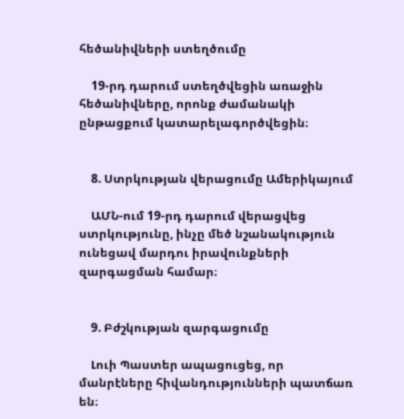հեծանիվների ստեղծումը

    19-րդ դարում ստեղծվեցին առաջին հեծանիվները, որոնք ժամանակի ընթացքում կատարելագործվեցին։


    8. Ստրկության վերացումը Ամերիկայում

    ԱՄՆ-ում 19-րդ դարում վերացվեց ստրկությունը, ինչը մեծ նշանակություն ունեցավ մարդու իրավունքների զարգացման համար։


    9. Բժշկության զարգացումը

    Լուի Պաստեր ապացուցեց, որ մանրէները հիվանդությունների պատճառ են։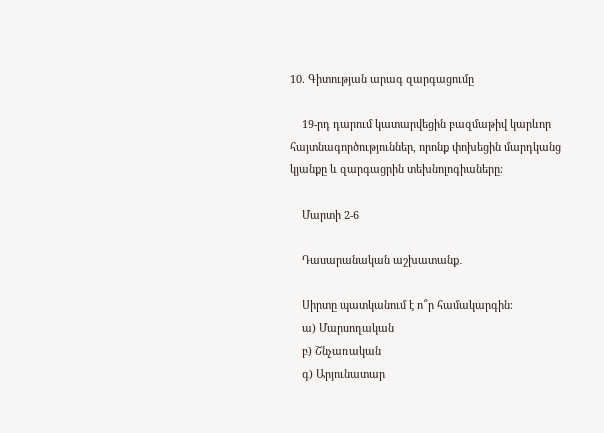10. Գիտության արագ զարգացումը

    19-րդ դարում կատարվեցին բազմաթիվ կարևոր հայտնագործություններ, որոնք փոխեցին մարդկանց կյանքը և զարգացրին տեխնոլոգիաները։

    Մարտի 2-6

    Դասարանական աշխատանք․

    Սիրտը պատկանում է ո՞ր համակարգին։
    ա) Մարսողական
    բ) Շնչառական
    գ) Արյունատար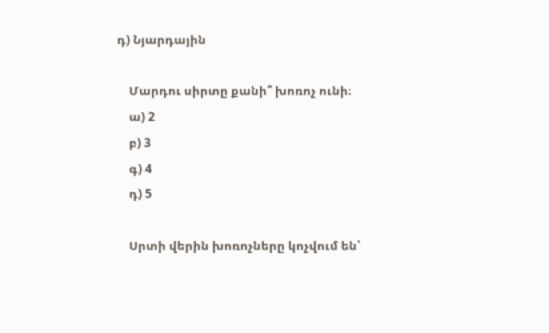դ) Նյարդային

    Մարդու սիրտը քանի՞ խոռոչ ունի։
    ա) 2
    բ) 3
    գ) 4
    դ) 5

    Սրտի վերին խոռոչները կոչվում են՝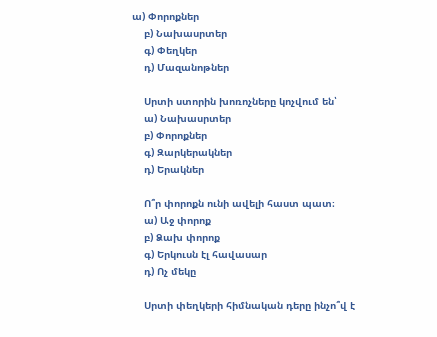ա) Փորոքներ
    բ) Նախասրտեր
    գ) Փեղկեր
    դ) Մազանոթներ

    Սրտի ստորին խոռոչները կոչվում են՝
    ա) Նախասրտեր
    բ) Փորոքներ
    գ) Զարկերակներ
    դ) Երակներ

    Ո՞ր փորոքն ունի ավելի հաստ պատ։
    ա) Աջ փորոք
    բ) Ձախ փորոք
    գ) Երկուսն էլ հավասար
    դ) Ոչ մեկը

    Սրտի փեղկերի հիմնական դերը ինչո՞վ է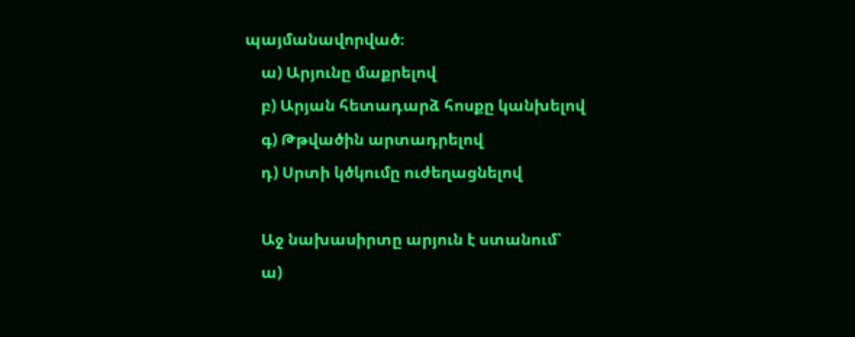պայմանավորված։
    ա) Արյունը մաքրելով
    բ) Արյան հետադարձ հոսքը կանխելով
    գ) Թթվածին արտադրելով
    դ) Սրտի կծկումը ուժեղացնելով

    Աջ նախասիրտը արյուն է ստանում՝
    ա)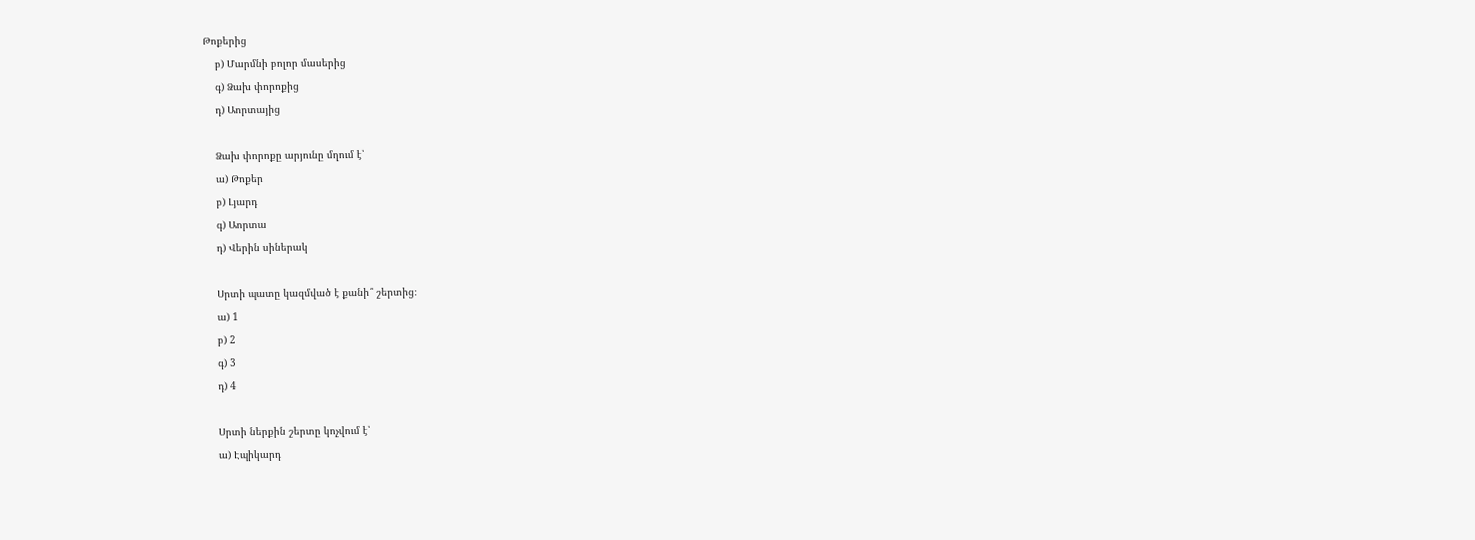Թոքերից
    բ) Մարմնի բոլոր մասերից
    գ) Ձախ փորոքից
    դ) Աորտայից

    Ձախ փորոքը արյունը մղում է՝
    ա) Թոքեր
    բ) Լյարդ
    գ) Աորտա
    դ) Վերին սիներակ

    Սրտի պատը կազմված է քանի՞ շերտից։
    ա) 1
    բ) 2
    գ) 3
    դ) 4

    Սրտի ներքին շերտը կոչվում է՝
    ա) Էպիկարդ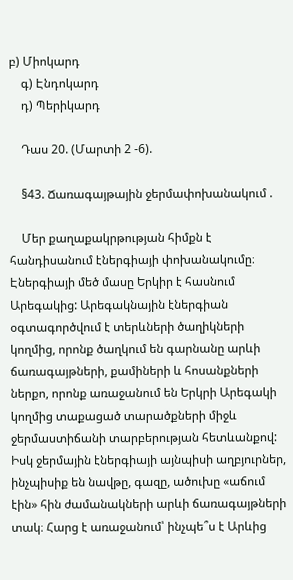բ) Միոկարդ
    գ) Էնդոկարդ
    դ) Պերիկարդ

    Դաս 20. (Մարտի 2 -6).

    §43. Ճառագայթային ջերմափոխանակում .

    Մեր քաղաքակրթության հիմքն է հանդիսանում էներգիայի փոխանակումը։ Էներգիայի մեծ մասը Երկիր է հասնում Արեգակից: Արեգակնային էներգիան օգտագործվում է տերևների ծաղիկների կողմից, որոնք ծաղկում են գարնանը արևի ճառագայթների, քամիների և հոսանքների ներքո, որոնք առաջանում են Երկրի Արեգակի կողմից տաքացած տարածքների միջև ջերմաստիճանի տարբերության հետևանքով: Իսկ ջերմային էներգիայի այնպիսի աղբյուրներ, ինչպիսիք են նավթը, գազը, ածուխը «աճում էին» հին ժամանակների արևի ճառագայթների տակ։ Հարց է առաջանում՝ ինչպե՞ս է Արևից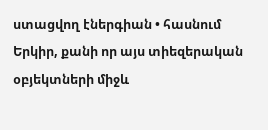ստացվող էներգիան • հասնում Երկիր, քանի որ այս տիեզերական օբյեկտների միջև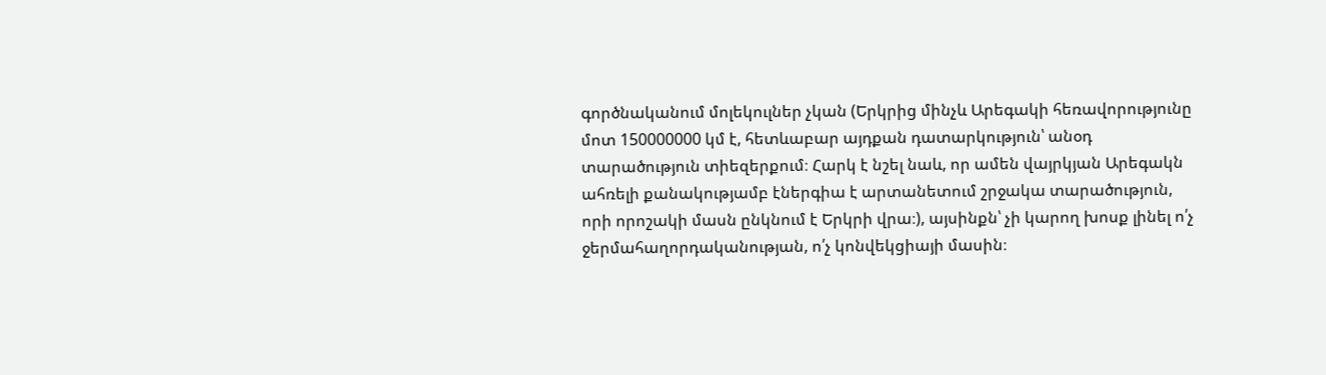գործնականում մոլեկուլներ չկան (Երկրից մինչև Արեգակի հեռավորությունը մոտ 150000000 կմ է, հետևաբար այդքան դատարկություն՝ անօդ տարածություն տիեզերքում։ Հարկ է նշել նաև, որ ամեն վայրկյան Արեգակն ահռելի քանակությամբ էներգիա է արտանետում շրջակա տարածություն, որի որոշակի մասն ընկնում է Երկրի վրա։), այսինքն՝ չի կարող խոսք լինել ո՛չ ջերմահաղորդականության, ո՛չ կոնվեկցիայի մասին։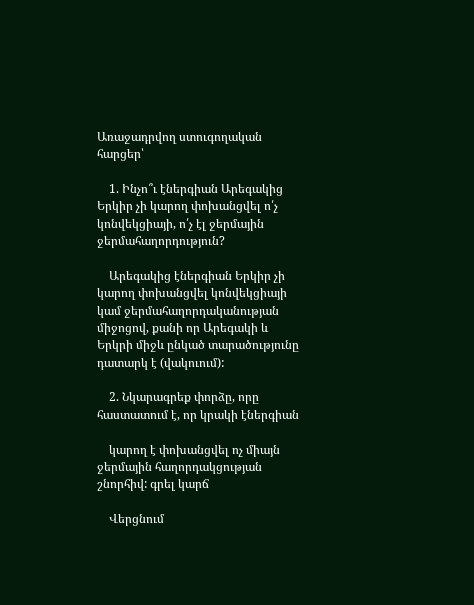Առաջադրվող ստուգողական հարցեր՝

    1. Ինչո՞ւ էներգիան Արեգակից Երկիր չի կարող փոխանցվել ո՛չ կոնվեկցիայի, ո՛չ էլ ջերմային ջերմահաղորդություն?

    Արեգակից էներգիան Երկիր չի կարող փոխանցվել կոնվեկցիայի կամ ջերմահաղորդականության միջոցով, քանի որ Արեգակի և Երկրի միջև ընկած տարածությունը դատարկ է (վակուում):

    2. Նկարագրեք փորձը, որը հաստատում է, որ կրակի էներգիան

    կարող է փոխանցվել ոչ միայն ջերմային հաղորդակցության շնորհիվ: գրել կարճ

    Վերցնում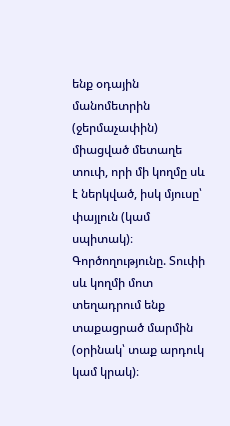ենք օդային մանոմետրին (ջերմաչափին) միացված մետաղե տուփ, որի մի կողմը սև է ներկված, իսկ մյուսը՝ փայլուն (կամ սպիտակ)։ Գործողությունը. Տուփի սև կողմի մոտ տեղադրում ենք տաքացրած մարմին (օրինակ՝ տաք արդուկ կամ կրակ)։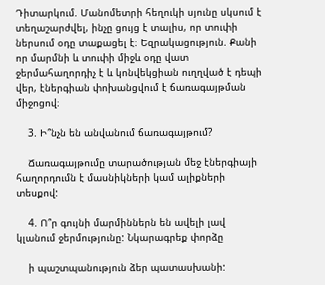Դիտարկում. Մանոմետրի հեղուկի սյունը սկսում է տեղաշարժվել, ինչը ցույց է տալիս, որ տուփի ներսում օդը տաքացել է։ Եզրակացություն. Քանի որ մարմնի և տուփի միջև օդը վատ ջերմահաղորդիչ է և կոնվեկցիան ուղղված է դեպի վեր, էներգիան փոխանցվում է ճառագայթման միջոցով։

    3. Ի՞նչն են անվանում ճառագայթում?

    Ճառագայթումը տարածության մեջ էներգիայի հաղորդումն է մասնիկների կամ ալիքների տեսքով:

    4. Ո՞ր գույնի մարմիններն են ավելի լավ կլանում ջերմությունը: Նկարագրեք փորձը

    ի պաշտպանություն ձեր պատասխանի: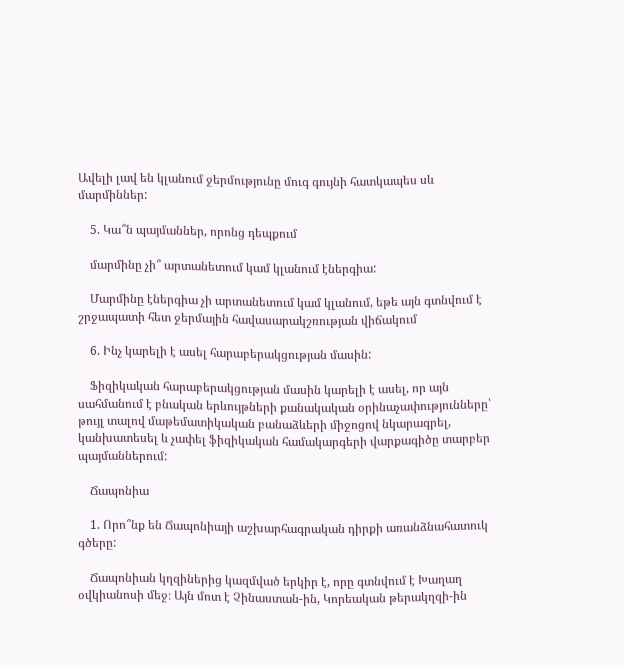Ավելի լավ են կլանում ջերմությունը մուգ գույնի հատկապես սև մարմիններ:

    5. Կա՞ն պայմաններ, որոնց դեպքում

    մարմինը չի՞ արտանետում կամ կլանում էներգիա:

    Մարմինը էներգիա չի արտանետում կամ կլանում, եթե այն գտնվում է շրջապատի հետ ջերմային հավասարակշռության վիճակում

    6. Ինչ կարելի է ասել հարաբերակցության մասին:

    Ֆիզիկական հարաբերակցության մասին կարելի է ասել, որ այն սահմանում է բնական երևույթների քանակական օրինաչափությունները՝ թույլ տալով մաթեմատիկական բանաձևերի միջոցով նկարագրել, կանխատեսել և չափել ֆիզիկական համակարգերի վարքագիծը տարբեր պայմաններում:

    Ճապոնիա

    1. Որո՞նք են Ճապոնիայի աշխարհագրական դիրքի առանձնահատուկ գծերը:

    Ճապոնիան կղզիներից կազմված երկիր է, որը գտնվում է Խաղաղ օվկիանոսի մեջ։ Այն մոտ է Չինաստան-ին, Կորեական թերակղզի-ին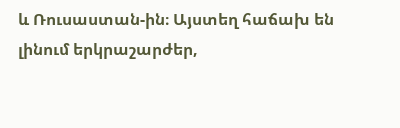և Ռուսաստան-ին։ Այստեղ հաճախ են լինում երկրաշարժեր,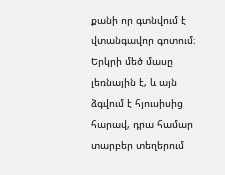քանի որ գտնվում է վտանգավոր գոտում։ Երկրի մեծ մասը լեռնային է, և այն ձգվում է հյուսիսից հարավ, դրա համար տարբեր տեղերում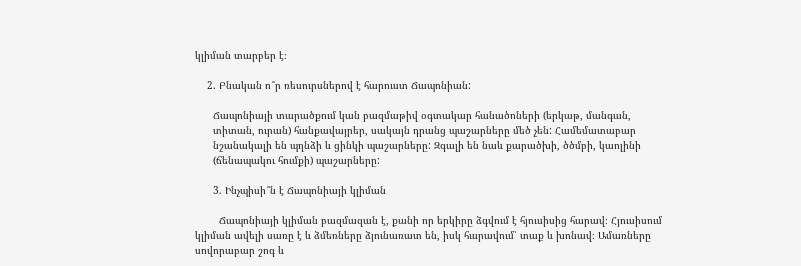կլիման տարբեր է։

    2. Բնական ո՞ր ռեսուրսներով է հարուստ Ճապոնիան:

      Ճապոնիայի տարածքում կան բազմաթիվ օգտակար հանածոների (երկաթ, մանգան,
      տիտան, ուրան) հանքավայրեր, սակայն դրանց պաշարները մեծ չեն: Համեմատաբար
      նշանակալի են պղնձի և ցինկի պաշարները: Զգալի են նաև քարածխի, ծծմբի, կաոլինի
      (ճենապակու հումքի) պաշարները:

      3. Ինչպիսի՞ն է Ճապոնիայի կլիման

        Ճապոնիայի կլիման բազմազան է, քանի որ երկիրը ձգվում է հյուսիսից հարավ։ Հյուսիսում կլիման ավելի սառը է և ձմեռները ձյունառատ են, իսկ հարավում՝ տաք և խոնավ։ Ամառները սովորաբար շոգ և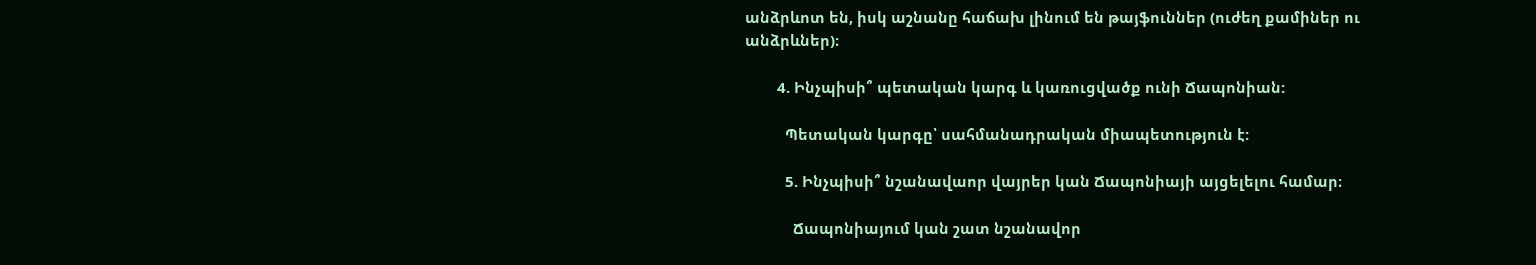անձրևոտ են, իսկ աշնանը հաճախ լինում են թայֆուններ (ուժեղ քամիներ ու անձրևներ)։

        4. Ինչպիսի՞ պետական կարգ և կառուցվածք ունի Ճապոնիան:

          Պետական կարգը՝ սահմանադրական միապետություն է:

          5. Ինչպիսի՞ նշանավաոր վայրեր կան Ճապոնիայի այցելելու համար։

            Ճապոնիայում կան շատ նշանավոր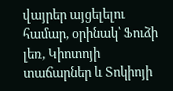վայրեր այցելելու համար, օրինակ՝ Ֆուձի լեռ, Կիոտոյի տաճարներ և Տոկիոյի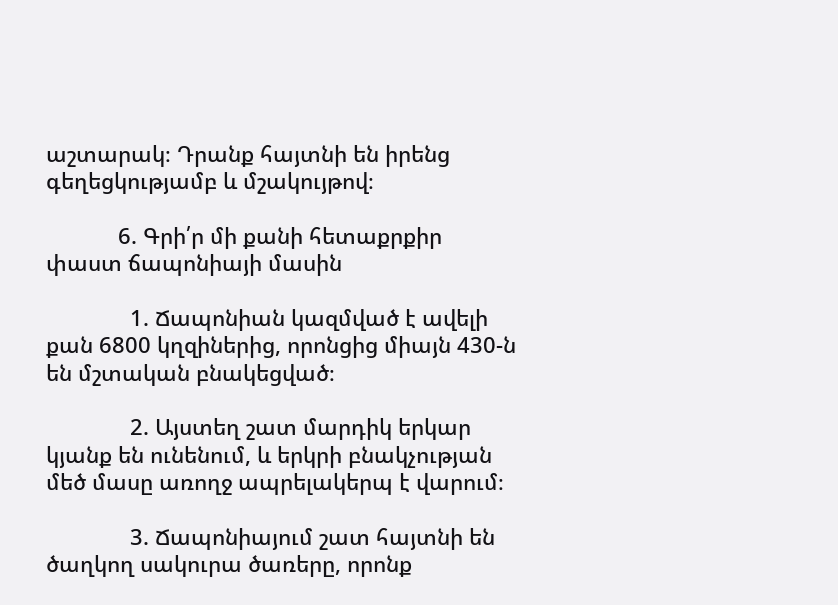աշտարակ։ Դրանք հայտնի են իրենց գեղեցկությամբ և մշակույթով։

            6. Գրի՛ր մի քանի հետաքրքիր փաստ ճապոնիայի մասին

              1. Ճապոնիան կազմված է ավելի քան 6800 կղզիներից, որոնցից միայն 430-ն են մշտական բնակեցված։

              2. Այստեղ շատ մարդիկ երկար կյանք են ունենում, և երկրի բնակչության մեծ մասը առողջ ապրելակերպ է վարում։

              3. Ճապոնիայում շատ հայտնի են ծաղկող սակուրա ծառերը, որոնք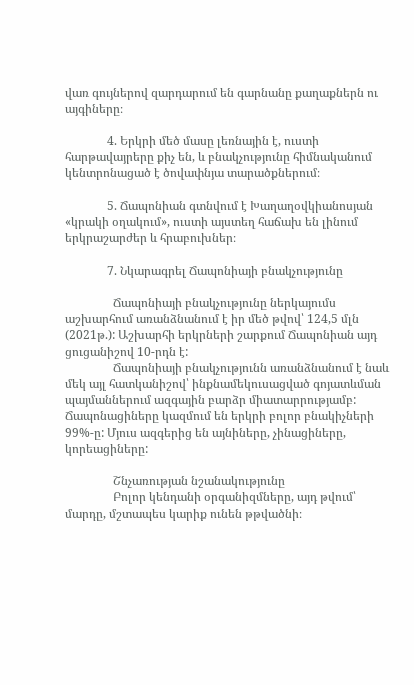վառ գույներով զարդարում են գարնանը քաղաքներն ու այգիները։

              4. Երկրի մեծ մասը լեռնային է, ուստի հարթավայրերը քիչ են, և բնակչությունը հիմնականում կենտրոնացած է ծովափնյա տարածքներում։

              5. Ճապոնիան գտնվում է Խաղաղօվկիանոսյան «կրակի օղակում», ուստի այստեղ հաճախ են լինում երկրաշարժեր և հրաբուխներ։

              7. Նկարագրել Ճապոնիայի բնակչությունը

                Ճապոնիայի բնակչությունը ներկայումս աշխարհում առանձնանում է իր մեծ թվով՝ 124,5 մլն (2021թ.): Աշխարհի երկրների շարքում Ճապոնիան այդ ցուցանիշով 10-րդն է:
                Ճապոնիայի բնակչությունն առանձնանում է նաև մեկ այլ հատկանիշով՝ ինքնամեկուսացված գոյատևման պայմաններում ազգային բարձր միատարրությամբ: Ճապոնացիները կազմում են երկրի բոլոր բնակիչների 99%-ը: Մյուս ազգերից են այնիները, չինացիները, կորեացիները:

                Շնչառության նշանակությունը
                Բոլոր կենդանի օրգանիզմները, այդ թվում՝ մարդը, մշտապես կարիք ունեն թթվածնի։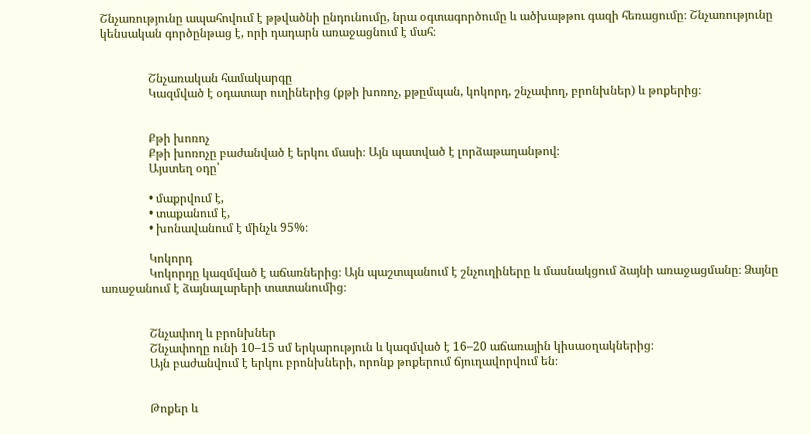Շնչառությունը ապահովում է թթվածնի ընդունումը, նրա օգտագործումը և ածխաթթու գազի հեռացումը։ Շնչառությունը կենսական գործընթաց է, որի դադարն առաջացնում է մահ։


                Շնչառական համակարգը
                Կազմված է օդատար ուղիներից (քթի խոռոչ, քթըմպան, կոկորդ, շնչափող, բրոնխներ) և թոքերից։


                Քթի խոռոչ
                Քթի խոռոչը բաժանված է երկու մասի։ Այն պատված է լորձաթաղանթով։
                Այստեղ օդը՝

                • մաքրվում է,
                • տաքանում է,
                • խոնավանում է մինչև 95%։

                Կոկորդ
                Կոկորդը կազմված է աճառներից։ Այն պաշտպանում է շնչուղիները և մասնակցում ձայնի առաջացմանը։ Ձայնը առաջանում է ձայնալարերի տատանումից։


                Շնչափող և բրոնխներ
                Շնչափողը ունի 10–15 սմ երկարություն և կազմված է 16–20 աճառային կիսաօղակներից։
                Այն բաժանվում է երկու բրոնխների, որոնք թոքերում ճյուղավորվում են։


                Թոքեր և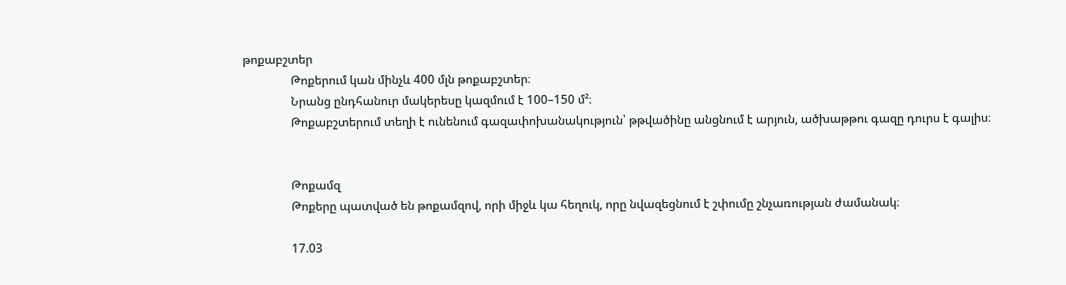թոքաբշտեր
                Թոքերում կան մինչև 400 մլն թոքաբշտեր։
                Նրանց ընդհանուր մակերեսը կազմում է 100–150 մ²։
                Թոքաբշտերում տեղի է ունենում գազափոխանակություն՝ թթվածինը անցնում է արյուն, ածխաթթու գազը դուրս է գալիս։


                Թոքամզ
                Թոքերը պատված են թոքամզով, որի միջև կա հեղուկ, որը նվազեցնում է շփումը շնչառության ժամանակ։

                17.03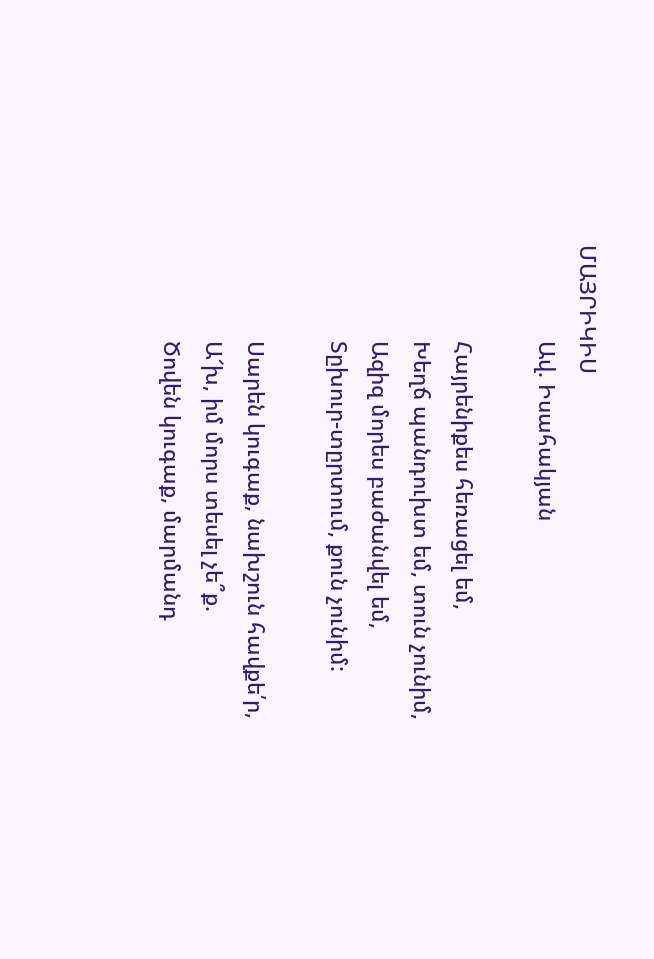ՄԱՅՐԻԿԻՍ
                Ավ. Իսահակյան

                Հայրենիքես հեռացել եմ,
                Խեղճ պանդուխտ եմ, տուն չունիմ,
                Ազիզ մորես բաժանվել եմ,
                Տըխուր-տըրտում, քուն չունիմ:

                Սարեն կուգաք, նախշուն հավքե՛ր,
                Ա՜խ, իմ մորս տեսել չե՞ք.
                Ծովեն կուգաք, մարմանդ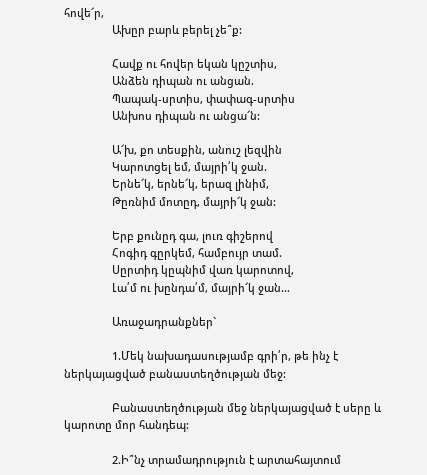հովե՜ր,
                Ախըր բարև բերել չե՞ք:

                Հավք ու հովեր եկան կըշտիս,
                Անձեն դիպան ու անցան.
                Պապակ-սրտիս, փափագ-սրտիս
                Անխոս դիպան ու անցա՜ն:

                Ա՜խ, քո տեսքին, անուշ լեզվին
                Կարոտցել եմ, մայրի՛կ ջան.
                Երնե՜կ, երնե՜կ, երազ լինիմ,
                Թըռնիմ մոտըդ, մայրի՜կ ջան:

                Երբ քունըդ գա, լուռ գիշերով
                Հոգիդ գըրկեմ, համբույր տամ.
                Սըրտիդ կըպնիմ վառ կարոտով,
                Լա՛մ ու խընդա՛մ, մայրի՜կ ջան…

                Առաջադրանքներ`

                1.Մեկ նախադասությամբ գրի՛ր, թե ինչ է ներկայացված բանաստեղծության մեջ:

                Բանաստեղծության մեջ ներկայացված է սերը և կարոտը մոր հանդեպ:

                2.Ի՞նչ տրամադրություն է արտահայտում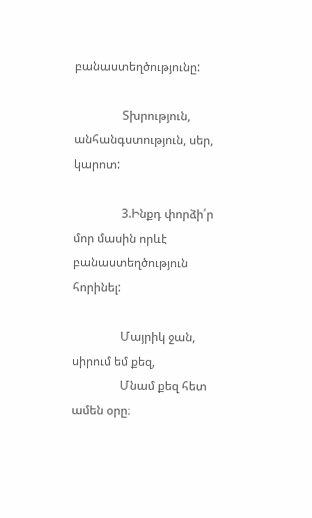բանաստեղծությունը:

                Տխրություն, անհանգստություն, սեր, կարոտ:

                3.Ինքդ փորձի՛ր մոր մասին որևէ բանաստեղծություն հորինել:

                Մայրիկ ջան, սիրում եմ քեզ,
                Մնամ քեզ հետ ամեն օրը։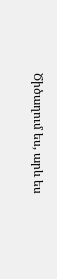Ծիծաղում ես, արև ես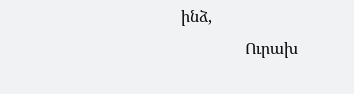ինձ,
                Ուրախ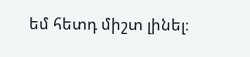եմ հետդ միշտ լինել։